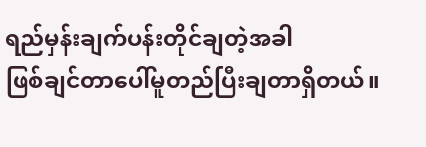ရည်မှန်းချက်ပန်းတိုင်ချတဲ့အခါ
ဖြစ်ချင်တာပေါ်မူတည်ပြီးချတာရှိတယ်။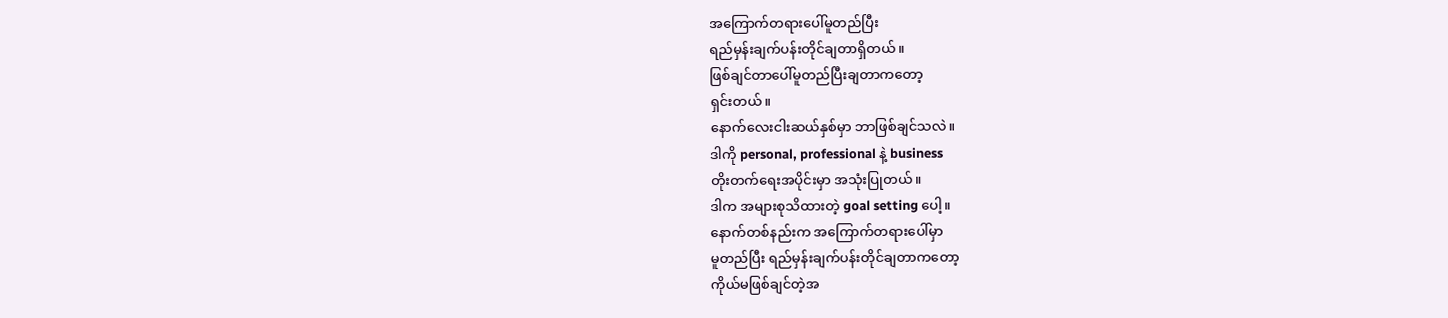အကြောက်တရားပေါ်မူတည်ပြီး
ရည်မှန်းချက်ပန်းတိုင်ချတာရှိတယ်။
ဖြစ်ချင်တာပေါ်မူတည်ပြီးချတာကတော့
ရှင်းတယ်။
နောက်လေးငါးဆယ်နှစ်မှာ ဘာဖြစ်ချင်သလဲ။
ဒါကို personal, professional နဲ့ business
တိုးတက်ရေးအပိုင်းမှာ အသုံးပြုတယ်။
ဒါက အများစုသိထားတဲ့ goal setting ပေါ့။
နောက်တစ်နည်းက အကြောက်တရားပေါ်မှာ
မူတည်ပြီး ရည်မှန်းချက်ပန်းတိုင်ချတာကတော့
ကိုယ်မဖြစ်ချင်တဲ့အ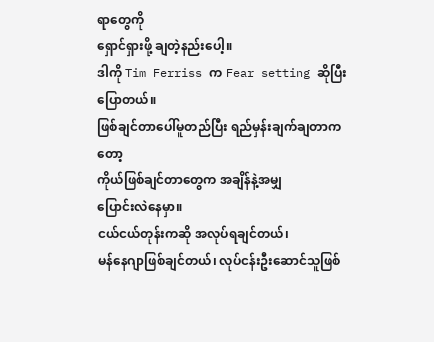ရာတွေကို
ရှောင်ရှားဖို့ ချတဲ့နည်းပေါ့။
ဒါကို Tim Ferriss က Fear setting ဆိုပြီး
ပြောတယ်။
ဖြစ်ချင်တာပေါ်မူတည်ပြီး ရည်မှန်းချက်ချတာကတော့
ကိုယ်ဖြစ်ချင်တာတွေက အချိန်နဲ့အမျှ
ပြောင်းလဲနေမှာ။
ငယ်ငယ်တုန်းကဆို အလုပ်ရချင်တယ်၊
မန်နေဂျာဖြစ်ချင်တယ်၊ လုပ်ငန်းဦးဆောင်သူဖြစ်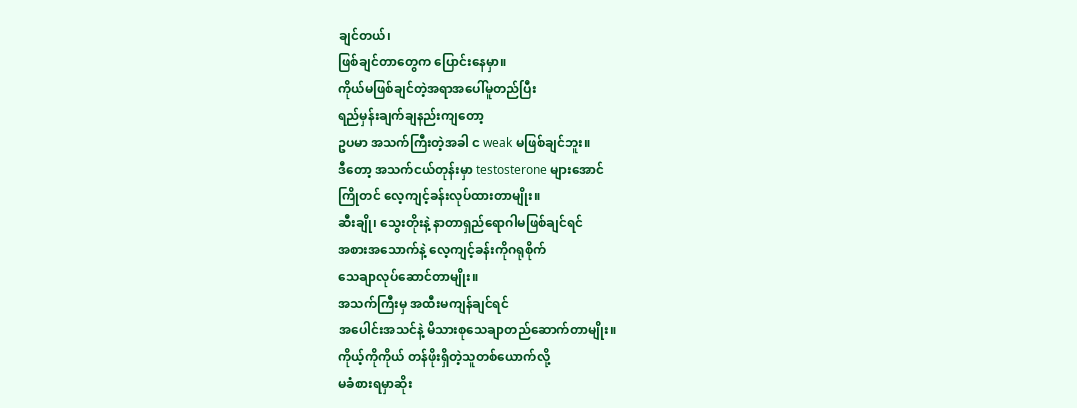ချင်တယ်၊
ဖြစ်ချင်တာတွေက ပြောင်းနေမှာ။
ကိုယ်မဖြစ်ချင်တဲ့အရာအပေါ်မူတည်ပြီး
ရည်မှန်းချက်ချနည်းကျတော့
ဥပမာ အသက်ကြီးတဲ့အခါ င weak မဖြစ်ချင်ဘူး။
ဒီတော့ အသက်ငယ်တုန်းမှာ testosterone များအောင်
ကြိုတင် လေ့ကျင့်ခန်းလုပ်ထားတာမျိုး။
ဆီးချို၊ သွေးတိုးနဲ့ နာတာရှည်ရောဂါမဖြစ်ချင်ရင်
အစားအသောက်နဲ့ လေ့ကျင့်ခန်းကိုဂရုစိုက်
သေချာလုပ်ဆောင်တာမျိုး။
အသက်ကြီးမှ အထီးမကျန်ချင်ရင်
အပေါင်းအသင်နဲ့ မိသားစုသေချာတည်ဆောက်တာမျိုး။
ကိုယ့်ကိုကိုယ် တန်ဖိုးရှိတဲ့သူတစ်ယောက်လို့
မခံစားရမှာဆိုး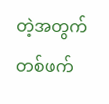တဲ့အတွက်
တစ်ဖက်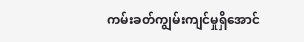ကမ်းခတ်ကျွမ်းကျင်မှုရှိအောင်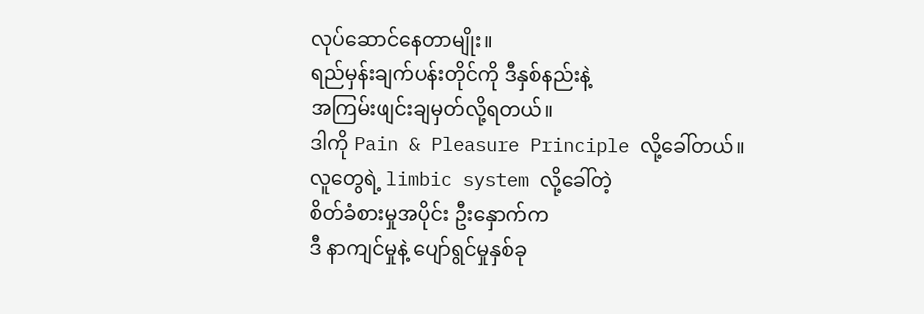လုပ်ဆောင်နေတာမျိုး။
ရည်မှန်းချက်ပန်းတိုင်ကို ဒီနှစ်နည်းနဲ့
အကြမ်းဖျင်းချမှတ်လို့ရတယ်။
ဒါကို Pain & Pleasure Principle လို့ခေါ်တယ်။
လူတွေရဲ့ limbic system လို့ခေါ်တဲ့
စိတ်ခံစားမှုအပိုင်း ဦးနှောက်က
ဒီ နာကျင်မှုနဲ့ ပျော်ရွင်မှုနှစ်ခု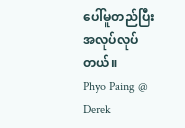ပေါ်မူတည်ပြီး
အလုပ်လုပ်တယ်။
Phyo Paing @ Derek